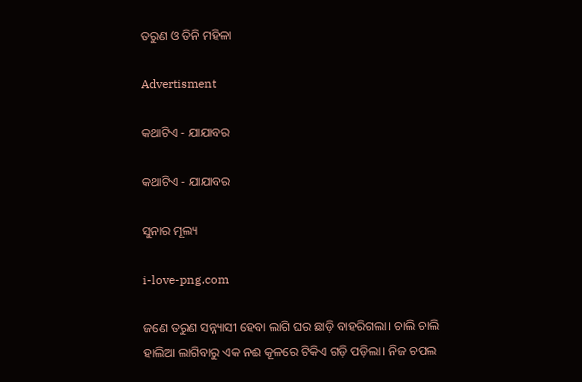ତରୁଣ ଓ ତିନି ମହିଳା

Advertisment

କଥାଟିଏ - ଯାଯାବର

କଥାଟିଏ - ଯାଯାବର

ସୁନାର ମୂଲ୍ୟ

i-love-png.com

ଜଣେ ତରୁଣ ସନ୍ନ୍ୟାସୀ ହେବା ଲାଗି ଘର ଛାଡ଼ି ବାହରିଗଲା। ଚାଲି ଚାଲି ହାଲିଆ ଲାଗିବାରୁ ଏକ ନଈ କୂଳରେ ଟିକିଏ ଗଡ଼ି ପଡ଼ିଲା। ନିଜ ଚପଲ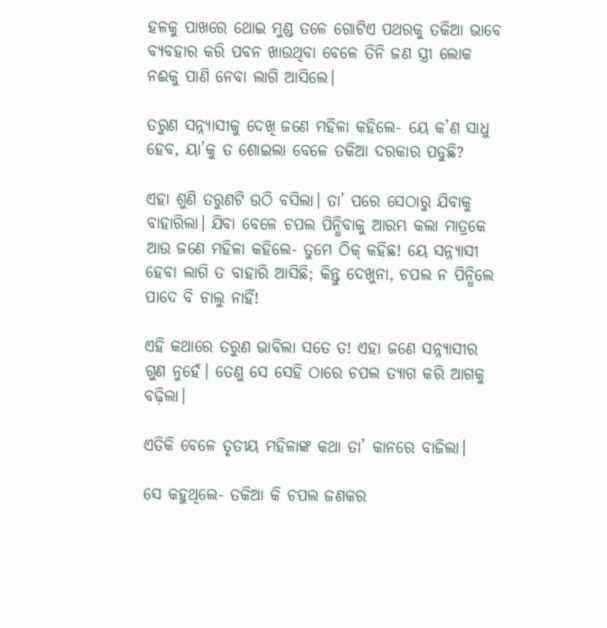ହଳକୁ ପାଖରେ ଥୋଇ ମୁଣ୍ଡ ତଳେ ଗୋଟିଏ ପଥରକୁ ତକିଆ ଭାବେ ବ୍ୟବହାର କରି ପବନ ଖାଉଥିବା ବେଳେ ତିନି ଜଣ ସ୍ତ୍ରୀ ଲୋକ ନଈକୁ ପାଣି ନେବା ଲାଗି ଆସିଲେ।

ତରୁଣ ସନ୍ନ୍ୟାସୀକୁ ଦେଖି ଜଣେ ମହିଳା କହିଲେ- ୟେ କ’ଣ ସାଧୁ ହେବ, ୟା’କୁ ତ ଶୋଇଲା ବେଳେ ତକିଆ ଦରକାର ପଡୁଛି?

ଏହା ଶୁଣି ତରୁଣଟି ଉଠି ବସିଲା। ତା’ ପରେ ସେଠାରୁ ଯିବାକୁ ବାହାରିଲା। ଯିବା ବେଳେ ଚପଲ ପିନ୍ଧିବାକୁ ଆରମ୍ଭ କଲା ମାତ୍ରକେ ଆଉ ଜଣେ ମହିଳା କହିଲେ- ତୁମେ ଠିକ୍‌ କହିଛ! ୟେ ସନ୍ନ୍ୟାସୀ ହେବା ଲାଗି ତ ବାହାରି ଆସିଛି; କିନ୍ତୁ ଦେଖୁନା, ଚପଲ ନ ପିନ୍ଧିଲେ ପାଦେ ବି ଚାଲୁ ନାହିଁ!

ଏହି କଥାରେ ତରୁଣ ଭାବିଲା ସତେ ତ! ଏହା ଜଣେ ସନ୍ନ୍ୟାସୀର ଗୁଣ ନୁହେଁ। ତେଣୁ ସେ ସେହି ଠାରେ ଚପଲ ତ୍ୟାଗ କରି ଆଗକୁ ବଢ଼ିଲା।

ଏତିକି ବେଳେ ତୃତୀୟ ମହିଳାଙ୍କ କଥା ତା’ କାନରେ ବାଜିଲା। ‌

ସେ କହୁଥିଲେ- ତକିଆ କି ଚପଲ ଜଣକର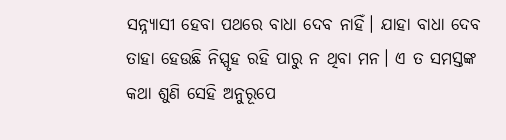ସନ୍ନ୍ୟାସୀ ହେବା ପଥରେ ବାଧା ଦେବ ନାହିଁ। ଯାହା ବାଧା ଦେବ ତାହା ହେଉଛି ନିସ୍ପୃହ ରହି ପାରୁ ନ ଥିବା ମନ। ଏ ତ ସମସ୍ତଙ୍କ କଥା ଶୁଣି ସେହି ଅନୁରୂପେ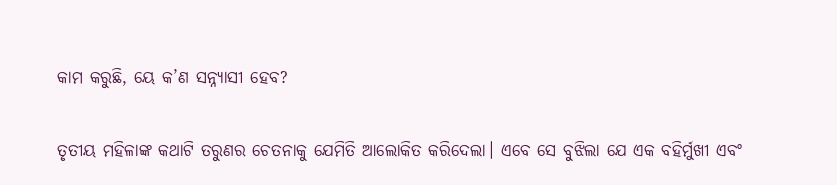କାମ କରୁଛି, ୟେ କ’ଣ ସନ୍ନ୍ୟାସୀ ହେବ?

ତୃତୀୟ ମହିଳାଙ୍କ କଥାଟି ତରୁଣର ଚେତନାକୁ ଯେମିତି ଆଲୋକିତ କରିଦେଲା। ଏବେ ସେ ବୁଝିଲା ଯେ ଏକ ବହିର୍ମୁଖୀ ଏବଂ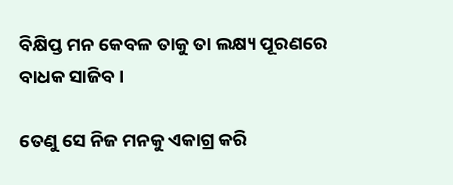ବିକ୍ଷିପ୍ତ ମନ କେବଳ ତାକୁ ତା ଲକ୍ଷ୍ୟ ପୂରଣରେ ବାଧକ ସାଜିବ।

ତେଣୁ ସେ ନିଜ ମନକୁ ଏକାଗ୍ର କରି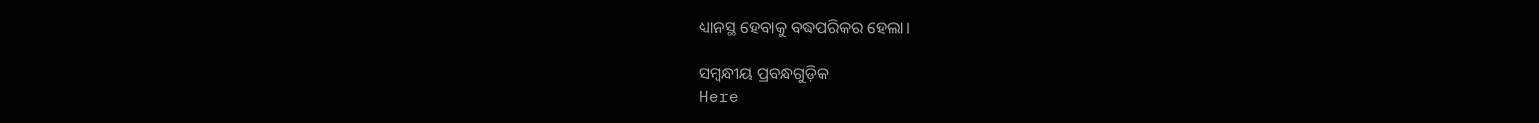ଧ୍ୟାନସ୍ଥ ହେବାକୁ ବଦ୍ଧପରିକର ହେଲା।

ସମ୍ବନ୍ଧୀୟ ପ୍ରବନ୍ଧଗୁଡ଼ିକ
Here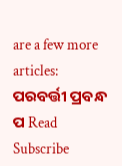are a few more articles:
ପରବର୍ତ୍ତୀ ପ୍ରବନ୍ଧ ପ Read
Subscribe